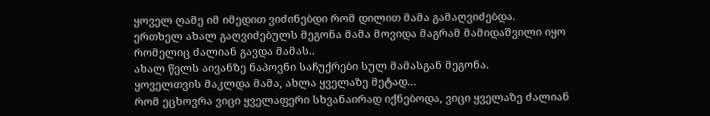ყოველ ღამე იმ იმედით ვიძინებდი რომ დილით მამა გამაღვიძებდა.
ერთხელ ახალ გაღვიძებულს მეგონა მამა მოვიდა მაგრამ მამიდაშვილი იყო რომელიც ძალიან გავდა მამას..
ახალ წელს აივანზე ნაპოვნი საჩუქრები სულ მამასგან მეგონა.
ყოველთვის მაკლდა მამა, ახლა ყველაზე მეტად...
რომ ეცხოვრა ვიცი ყველაფერი სხვანაირად იქნებოდა, ვიცი ყველაზე ძალიან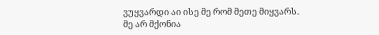ვუყვარდი აი ისე მე რომ მეთე მიყვარს.
მე არ მქონია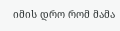იმის დრო რომ მამა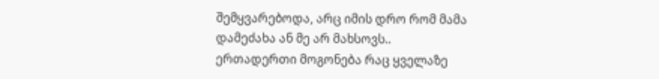შემყვარებოდა, არც იმის დრო რომ მამა დამეძახა ან მე არ მახსოვს..
ერთადერთი მოგონება რაც ყველაზე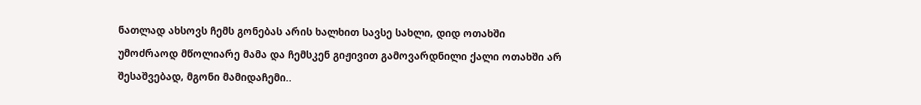ნათლად ახსოვს ჩემს გონებას არის ხალხით სავსე სახლი, დიდ ოთახში უმოძრაოდ მწოლიარე მამა და ჩემსკენ გიჟივით გამოვარდნილი ქალი ოთახში არ შესაშვებად, მგონი მამიდაჩემი..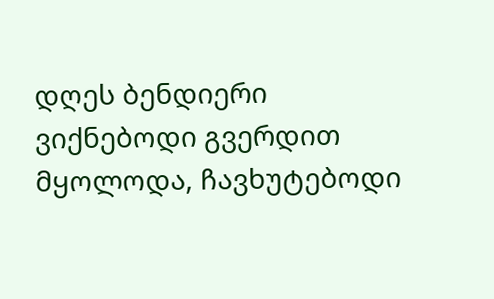დღეს ბენდიერი ვიქნებოდი გვერდით მყოლოდა, ჩავხუტებოდი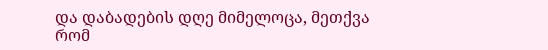და დაბადების დღე მიმელოცა, მეთქვა რომ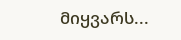მიყვარს...